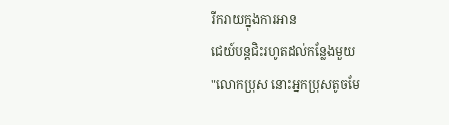រីករាយក្នុងការអាន
ជេយ៍បន្តជិះរហូតដល់កន្លែងមួយ
"លោកប្រុស នោះអ្នកប្រុសតូចមែ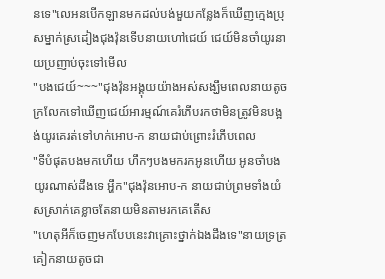នទេ"លេអនបើកឡានមកដល់បង់មួយកន្លែងក៏ឃើញក្មេងប្រុសម្នាក់ស្រដៀងជុងវ៉ុនទើបនាយហៅជេយ៍ ជេយ៍មិនចាំយូរនាយប្រញាប់ចុះទៅមើល
"បងជេយ៍~~~"ជុងវ៉ុនអង្គុយយ៉ាងអស់សង្ឃឹមពេលនាយតូចក្រលែកទៅឃើញជេយ៍អារម្មណ៍គេរំភើបរកថាមិនត្រូវមិនបង្អង់យូរគេរត់ទៅហក់អោប-ក នាយជាប់ព្រោះរំភើបពេល
"ទីបំផុតបងមកហើយ ហឹកៗបងមករកអូនហើយ អូនចាំបងយូរណាស់ដឹងទេ អ្ហឹក"ជុងវ៉ុនអោប-ក នាយជាប់ព្រមទាំងយំសស្រាក់គេខ្លាចតែនាយមិនតាមរកគេតើស
"ហេតុអីក៏ចេញមកបែបនេះវាគ្រោះថ្នាក់ឯងដឹងទេ"នាយទ្រត្រគៀកនាយតូចជា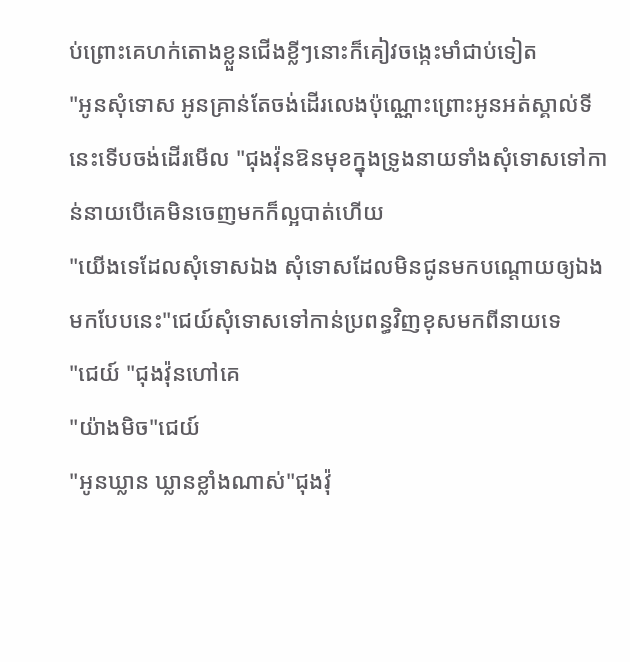ប់ព្រោះគេហក់តោងខ្លួនជើងខ្លីៗនោះក៏គៀវចង្កេះមាំជាប់ទៀត
"អូនសុំទោស អូនគ្រាន់តែចង់ដើរលេងប៉ុណ្ណោះព្រោះអូនអត់ស្គាល់ទីនេះទើបចង់ដើរមើល "ជុងវ៉ុនឱនមុខក្នុងទ្រូងនាយទាំងសុំទោសទៅកាន់នាយបើគេមិនចេញមកក៏ល្អបាត់ហើយ
"យើងទេដែលសុំទោសឯង សុំទោសដែលមិនជូនមកបណ្ដោយឲ្យឯងមកបែបនេះ"ជេយ៍សុំទោសទៅកាន់ប្រពន្ធវិញខុសមកពីនាយទេ
"ជេយ៍ "ជុងវ៉ុនហៅគេ
"យ៉ាងមិច"ជេយ៍
"អូនឃ្លាន ឃ្លានខ្លាំងណាស់"ជុងវ៉ុ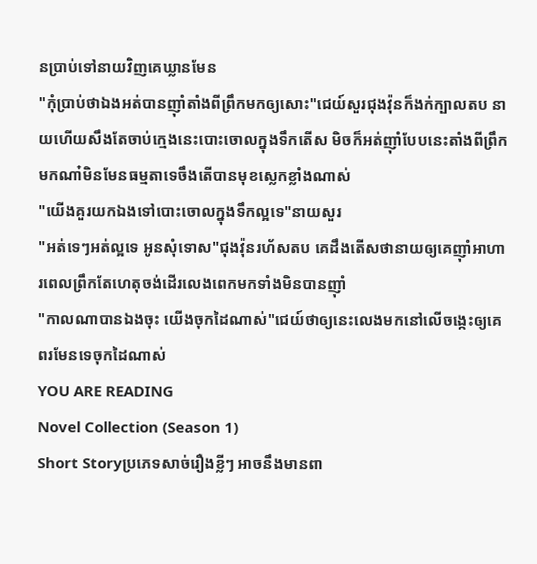នប្រាប់ទៅនាយវិញគេឃ្លានមែន
"កុំប្រាប់ថាឯងអត់បានញុាំតាំងពីព្រឹកមកឲ្យសោះ"ជេយ៍សួរជុងវ៉ុនក៏ងក់ក្បាលតប នាយហើយសឹងតែចាប់ក្មេងនេះបោះចោលក្នុងទឹកតើស មិចក៏អត់ញុាំបែបនេះតាំងពីព្រឹកមកណា៎មិនមែនធម្មតាទេចឹងតើបានមុខស្លេកខ្លាំងណាស់
"យើងគួរយកឯងទៅបោះចោលក្នុងទឹកល្អទេ"នាយសួរ
"អត់ទេៗអត់ល្អទេ អូនសុំទោស"ជុងវ៉ុនរហ័សតប គេដឹងតើសថានាយឲ្យគេញុាំអាហារពេលព្រឹកតែហេតុចង់ដើរលេងពេកមកទាំងមិនបានញុាំ
"កាលណាបានឯងចុះ យើងចុកដៃណាស់"ជេយ៍ថាឲ្យនេះលេងមកនៅលើចង្កេះឲ្យគេពរមែនទេចុកដៃណាស់
YOU ARE READING
Novel Collection (Season 1)
Short Storyប្រភេទសាច់រឿងខ្លីៗ អាចនឹងមានពា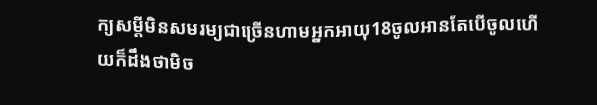ក្យសម្ដីមិនសមរម្យជាច្រើនហាមអ្នកអាយុ18ចូលអានតែបើចូលហើយក៏ដឹងថាមិច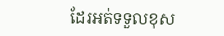ដែរអត់ទទួលខុស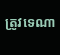ត្រូវទេណា